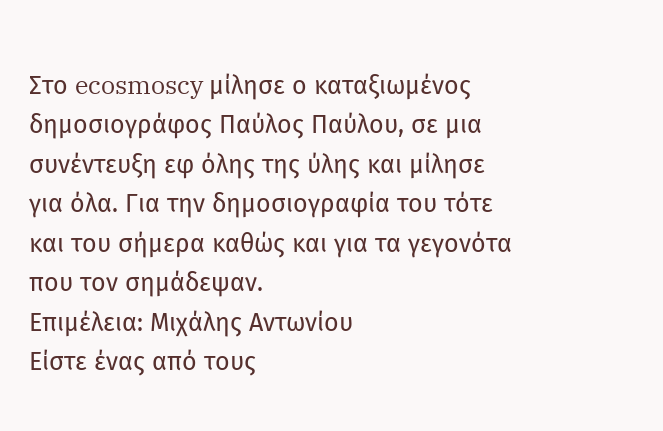Στο ecosmoscy μίλησε ο καταξιωμένος δημοσιογράφος Παύλος Παύλου, σε μια συνέντευξη εφ όλης της ύλης και μίλησε για όλα. Για την δημοσιογραφία του τότε και του σήμερα καθώς και για τα γεγονότα που τον σημάδεψαν.
Επιμέλεια: Μιχάλης Αντωνίου
Είστε ένας από τους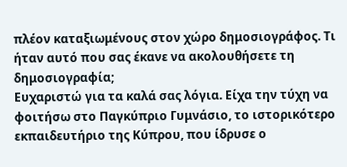πλέον καταξιωμένους στον χώρο δημοσιογράφος. Τι ήταν αυτό που σας έκανε να ακολουθήσετε τη δημοσιογραφία;
Ευχαριστώ για τα καλά σας λόγια. Είχα την τύχη να φοιτήσω στο Παγκύπριο Γυμνάσιο, το ιστορικότερο εκπαιδευτήριο της Κύπρου, που ίδρυσε ο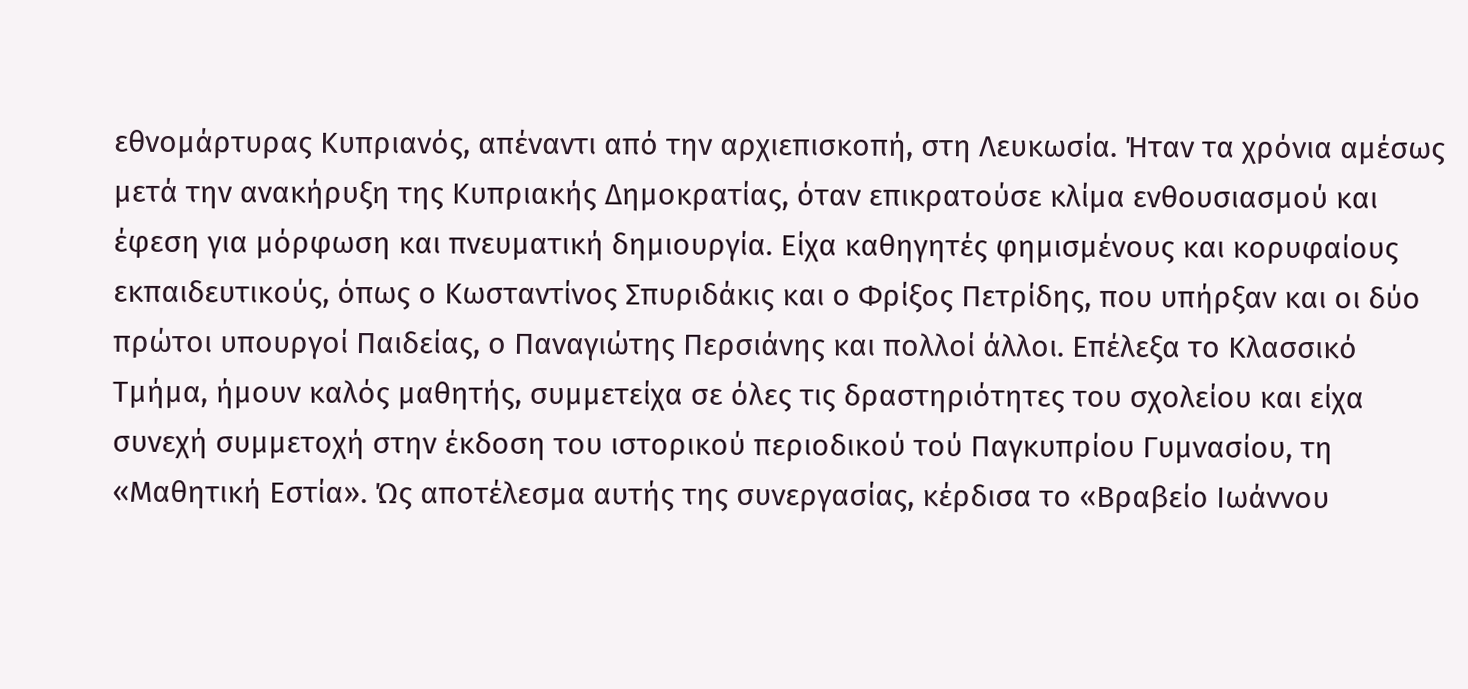εθνομάρτυρας Κυπριανός, απέναντι από την αρχιεπισκοπή, στη Λευκωσία. Ήταν τα χρόνια αμέσως μετά την ανακήρυξη της Κυπριακής Δημοκρατίας, όταν επικρατούσε κλίμα ενθουσιασμού και έφεση για μόρφωση και πνευματική δημιουργία. Είχα καθηγητές φημισμένους και κορυφαίους εκπαιδευτικούς, όπως ο Κωσταντίνος Σπυριδάκις και ο Φρίξος Πετρίδης, που υπήρξαν και οι δύο πρώτοι υπουργοί Παιδείας, ο Παναγιώτης Περσιάνης και πολλοί άλλοι. Επέλεξα το Κλασσικό Τμήμα, ήμουν καλός μαθητής, συμμετείχα σε όλες τις δραστηριότητες του σχολείου και είχα συνεχή συμμετοχή στην έκδοση του ιστορικού περιοδικού τού Παγκυπρίου Γυμνασίου, τη «Μαθητική Εστία». Ώς αποτέλεσμα αυτής της συνεργασίας, κέρδισα το «Βραβείο Ιωάννου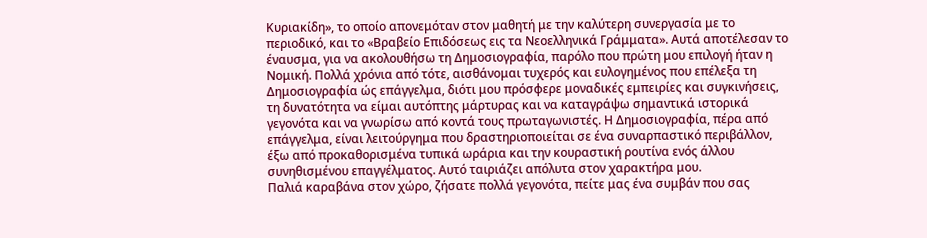Κυριακίδη», το οποίο απονεμόταν στον μαθητή με την καλύτερη συνεργασία με το περιοδικό, και το «Βραβείο Επιδόσεως εις τα Νεοελληνικά Γράμματα». Αυτά αποτέλεσαν το έναυσμα, για να ακολουθήσω τη Δημοσιογραφία, παρόλο που πρώτη μου επιλογή ήταν η Νομική. Πολλά χρόνια από τότε, αισθάνομαι τυχερός και ευλογημένος που επέλεξα τη Δημοσιογραφία ώς επάγγελμα, διότι μου πρόσφερε μοναδικές εμπειρίες και συγκινήσεις, τη δυνατότητα να είμαι αυτόπτης μάρτυρας και να καταγράψω σημαντικά ιστορικά γεγονότα και να γνωρίσω από κοντά τους πρωταγωνιστές. Η Δημοσιογραφία, πέρα από επάγγελμα, είναι λειτούργημα που δραστηριοποιείται σε ένα συναρπαστικό περιβάλλον, έξω από προκαθορισμένα τυπικά ωράρια και την κουραστική ρουτίνα ενός άλλου συνηθισμένου επαγγέλματος. Αυτό ταιριάζει απόλυτα στον χαρακτήρα μου.
Παλιά καραβάνα στον χώρο, ζήσατε πολλά γεγονότα, πείτε μας ένα συμβάν που σας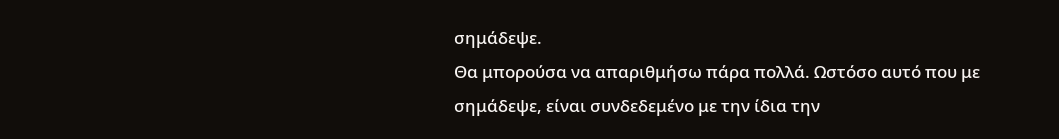σημάδεψε.
Θα μπορούσα να απαριθμήσω πάρα πολλά. Ωστόσο αυτό που με σημάδεψε, είναι συνδεδεμένο με την ίδια την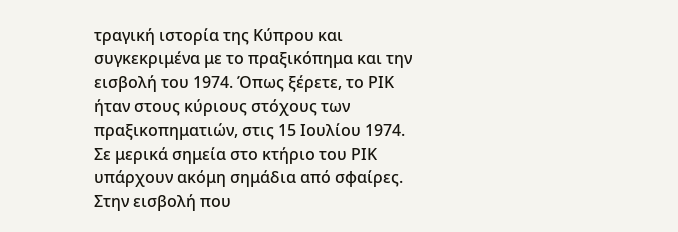τραγική ιστορία της Κύπρου και συγκεκριμένα με το πραξικόπημα και την εισβολή του 1974. Όπως ξέρετε, το ΡΙΚ ήταν στους κύριους στόχους των πραξικοπηματιών, στις 15 Ιουλίου 1974. Σε μερικά σημεία στο κτήριο του ΡΙΚ υπάρχουν ακόμη σημάδια από σφαίρες. Στην εισβολή που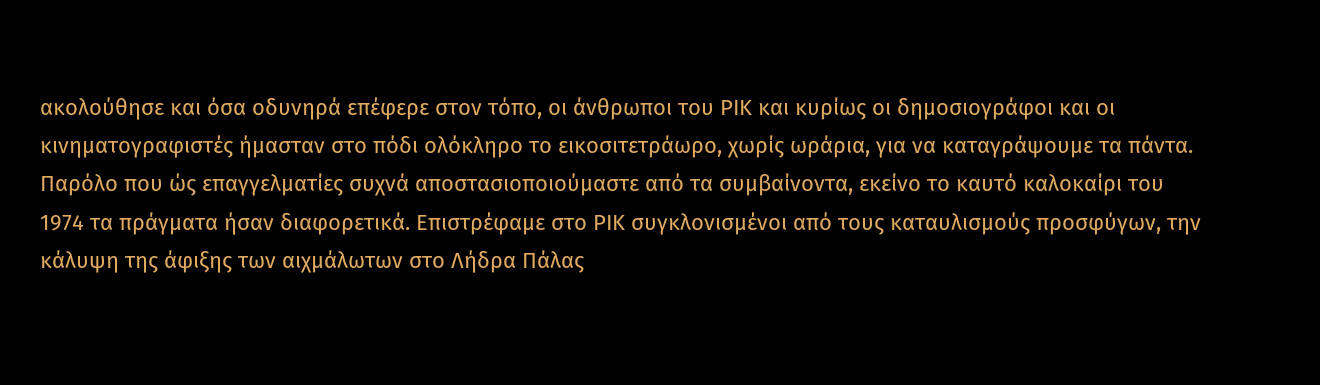ακολούθησε και όσα οδυνηρά επέφερε στον τόπο, οι άνθρωποι του ΡΙΚ και κυρίως οι δημοσιογράφοι και οι κινηματογραφιστές ήμασταν στο πόδι ολόκληρο το εικοσιτετράωρο, χωρίς ωράρια, για να καταγράψουμε τα πάντα. Παρόλο που ώς επαγγελματίες συχνά αποστασιοποιούμαστε από τα συμβαίνοντα, εκείνο το καυτό καλοκαίρι του 1974 τα πράγματα ήσαν διαφορετικά. Επιστρέφαμε στο ΡΙΚ συγκλονισμένοι από τους καταυλισμούς προσφύγων, την κάλυψη της άφιξης των αιχμάλωτων στο Λήδρα Πάλας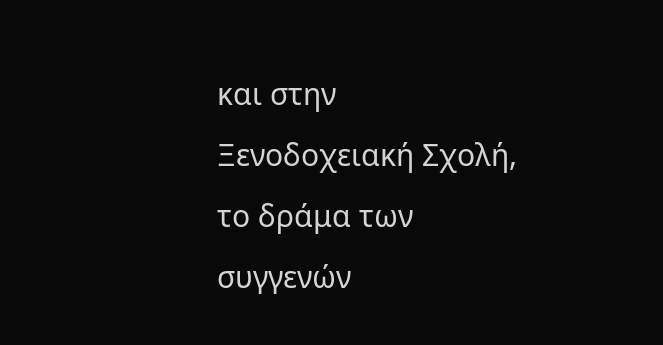και στην Ξενοδοχειακή Σχολή, το δράμα των συγγενών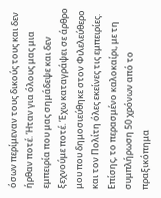όσων περίμεναν τους δικούς τους και δεν ήρθαν ποτέ. Ήταν για όλους μας μια εμπειρία που μας σημάδεψε και δεν ξεχνούμε ποτέ. Έχω καταγράψει σε άρθρο μου που δημοσιεύθηκε στον Φιλελεύθερο και τον Πολίτη όλες εκείνες τις εμπειρίες. Επίσης, το περασμένο καλοκαίρι, με τη συμπλήρωση 50 χρόνων από το πραξικόπημα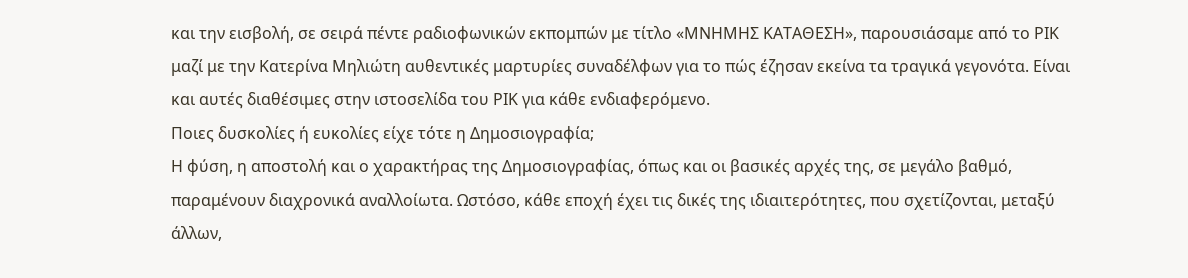και την εισβολή, σε σειρά πέντε ραδιοφωνικών εκπομπών με τίτλο «ΜΝΗΜΗΣ ΚΑΤΑΘΕΣΗ», παρουσιάσαμε από το ΡΙΚ μαζί με την Κατερίνα Μηλιώτη αυθεντικές μαρτυρίες συναδέλφων για το πώς έζησαν εκείνα τα τραγικά γεγονότα. Είναι και αυτές διαθέσιμες στην ιστοσελίδα του ΡΙΚ για κάθε ενδιαφερόμενο.
Ποιες δυσκολίες ή ευκολίες είχε τότε η Δημοσιογραφία;
Η φύση, η αποστολή και ο χαρακτήρας της Δημοσιογραφίας, όπως και οι βασικές αρχές της, σε μεγάλο βαθμό, παραμένουν διαχρονικά αναλλοίωτα. Ωστόσο, κάθε εποχή έχει τις δικές της ιδιαιτερότητες, που σχετίζονται, μεταξύ άλλων,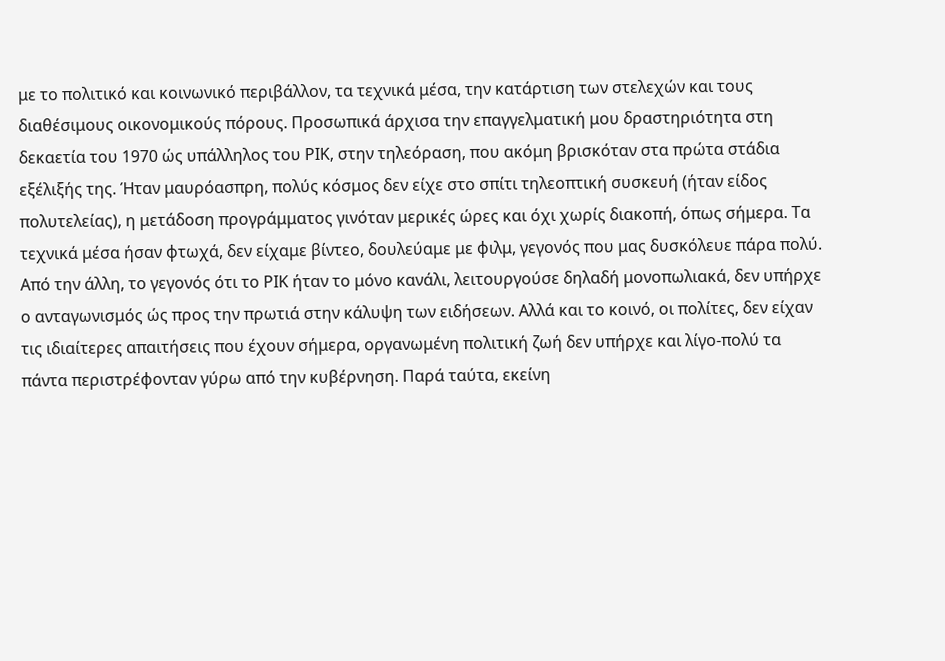με το πολιτικό και κοινωνικό περιβάλλον, τα τεχνικά μέσα, την κατάρτιση των στελεχών και τους διαθέσιμους οικονομικούς πόρους. Προσωπικά άρχισα την επαγγελματική μου δραστηριότητα στη δεκαετία του 1970 ώς υπάλληλος του ΡΙΚ, στην τηλεόραση, που ακόμη βρισκόταν στα πρώτα στάδια εξέλιξής της. Ήταν μαυρόασπρη, πολύς κόσμος δεν είχε στο σπίτι τηλεοπτική συσκευή (ήταν είδος πολυτελείας), η μετάδοση προγράμματος γινόταν μερικές ώρες και όχι χωρίς διακοπή, όπως σήμερα. Τα τεχνικά μέσα ήσαν φτωχά, δεν είχαμε βίντεο, δουλεύαμε με φιλμ, γεγονός που μας δυσκόλευε πάρα πολύ. Από την άλλη, το γεγονός ότι το ΡΙΚ ήταν το μόνο κανάλι, λειτουργούσε δηλαδή μονοπωλιακά, δεν υπήρχε ο ανταγωνισμός ώς προς την πρωτιά στην κάλυψη των ειδήσεων. Αλλά και το κοινό, οι πολίτες, δεν είχαν τις ιδιαίτερες απαιτήσεις που έχουν σήμερα, οργανωμένη πολιτική ζωή δεν υπήρχε και λίγο-πολύ τα πάντα περιστρέφονταν γύρω από την κυβέρνηση. Παρά ταύτα, εκείνη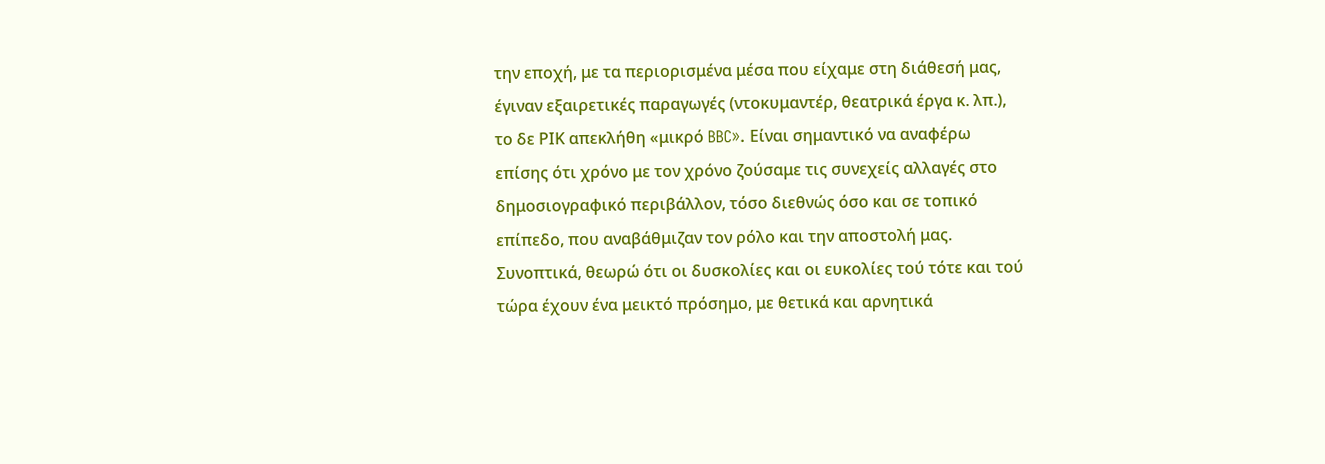την εποχή, με τα περιορισμένα μέσα που είχαμε στη διάθεσή μας, έγιναν εξαιρετικές παραγωγές (ντοκυμαντέρ, θεατρικά έργα κ. λπ.), το δε ΡΙΚ απεκλήθη «μικρό BBC». Είναι σημαντικό να αναφέρω επίσης ότι χρόνο με τον χρόνο ζούσαμε τις συνεχείς αλλαγές στο δημοσιογραφικό περιβάλλον, τόσο διεθνώς όσο και σε τοπικό επίπεδο, που αναβάθμιζαν τον ρόλο και την αποστολή μας. Συνοπτικά, θεωρώ ότι οι δυσκολίες και οι ευκολίες τού τότε και τού τώρα έχουν ένα μεικτό πρόσημο, με θετικά και αρνητικά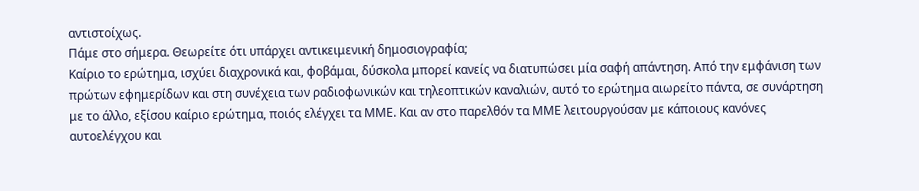αντιστοίχως.
Πάμε στο σήμερα. Θεωρείτε ότι υπάρχει αντικειμενική δημοσιογραφία;
Καίριο το ερώτημα, ισχύει διαχρονικά και, φοβάμαι, δύσκολα μπορεί κανείς να διατυπώσει μία σαφή απάντηση. Από την εμφάνιση των πρώτων εφημερίδων και στη συνέχεια των ραδιοφωνικών και τηλεοπτικών καναλιών, αυτό το ερώτημα αιωρείτο πάντα, σε συνάρτηση με το άλλο, εξίσου καίριο ερώτημα, ποιός ελέγχει τα ΜΜΕ. Και αν στο παρελθόν τα ΜΜΕ λειτουργούσαν με κάποιους κανόνες αυτοελέγχου και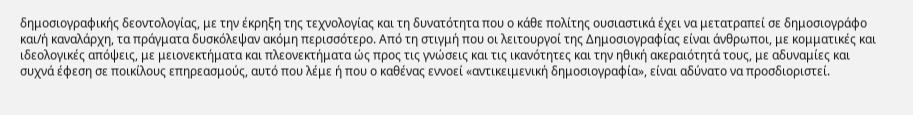δημοσιογραφικής δεοντολογίας, με την έκρηξη της τεχνολογίας και τη δυνατότητα που ο κάθε πολίτης ουσιαστικά έχει να μετατραπεί σε δημοσιογράφο και/ή καναλάρχη, τα πράγματα δυσκόλεψαν ακόμη περισσότερο. Από τη στιγμή που οι λειτουργοί της Δημοσιογραφίας είναι άνθρωποι, με κομματικές και ιδεολογικές απόψεις, με μειονεκτήματα και πλεονεκτήματα ώς προς τις γνώσεις και τις ικανότητες και την ηθική ακεραιότητά τους, με αδυναμίες και συχνά έφεση σε ποικίλους επηρεασμούς, αυτό που λέμε ή που ο καθένας εννοεί «αντικειμενική δημοσιογραφία», είναι αδύνατο να προσδιοριστεί.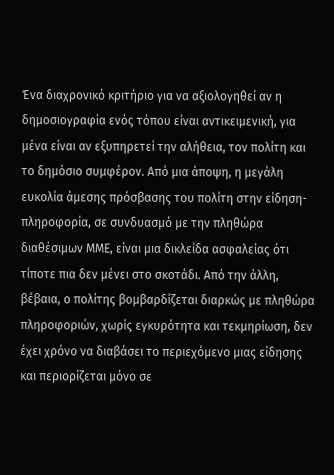Ένα διαχρονικό κριτήριο για να αξιολογηθεί αν η δημοσιογραφία ενός τόπου είναι αντικειμενική, για μένα είναι αν εξυπηρετεί την αλήθεια, τον πολίτη και το δημόσιο συμφέρον. Από μια άποψη, η μεγάλη ευκολία άμεσης πρόσβασης του πολίτη στην είδηση-πληροφορία, σε συνδυασμό με την πληθώρα διαθέσιμων ΜΜΕ, είναι μια δικλείδα ασφαλείας ότι τίποτε πια δεν μένει στο σκοτάδι. Από την άλλη, βέβαια, ο πολίτης βομβαρδίζεται διαρκώς με πληθώρα πληροφοριών, χωρίς εγκυρότητα και τεκμηρίωση, δεν έχει χρόνο να διαβάσει το περιεχόμενο μιας είδησης και περιορίζεται μόνο σε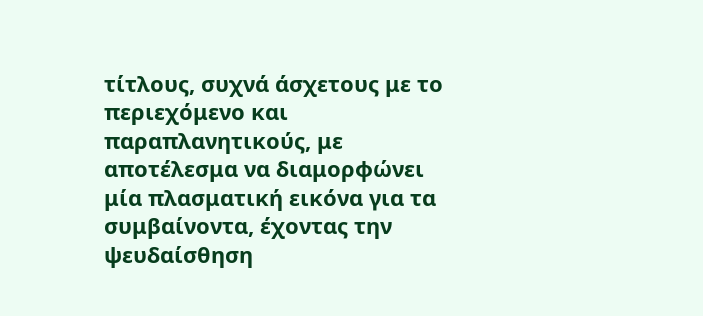τίτλους, συχνά άσχετους με το περιεχόμενο και παραπλανητικούς, με αποτέλεσμα να διαμορφώνει μία πλασματική εικόνα για τα συμβαίνοντα, έχοντας την ψευδαίσθηση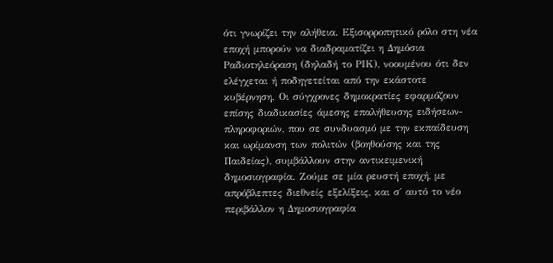ότι γνωρίζει την αλήθεια. Εξισορροπητικό ρόλο στη νέα εποχή μπορούν να διαδραματίζει η Δημόσια Ραδιοτηλεόραση (δηλαδή το ΡΙΚ), νοουμένου ότι δεν ελέγχεται ή ποδηγετείται από την εκάστοτε κυβέρνηση. Οι σύγχρονες δημοκρατίες εφαρμόζουν επίσης διαδικασίες άμεσης επαλήθευσης ειδήσεων-πληροφοριών, που σε συνδυασμό με την εκπαίδευση και ωρίμανση των πολιτών (βοηθούσης και της Παιδείας), συμβάλλουν στην αντικειμενική δημοσιογραφία. Ζούμε σε μία ρευστή εποχή, με απρόβλεπτες διεθνείς εξελίξεις, και σ΄ αυτό το νέο περιβάλλον η Δημοσιογραφία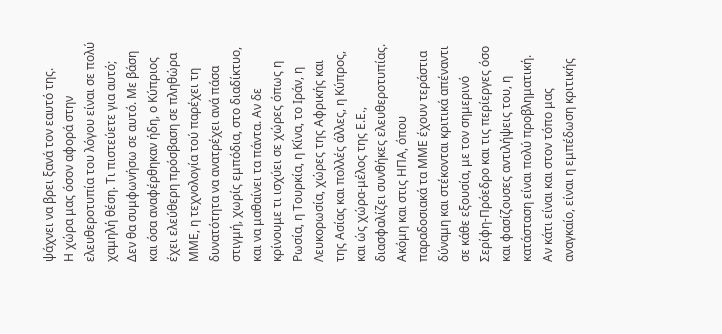ψάχνει να βρει ξανά τον εαυτό της.
Η χώρα μας όσον αφορά στην ελευθεροτυπία του λόγου είναι σε πολύ χαμηλή θέση. Τι πιστεύετε για αυτό;
Δεν θα συμφωνήσω σε αυτό. Με βάση και όσα αναφέρθηκαν ήδη, ο Κύπριος έχει ελεύθερη πρόσβαση σε πληθώρα ΜΜΕ, η τεχνολογία τού παρέχει τη δυνατότητα να ανατρέχει ανά πάσα στιγμή, χωρίς εμπόδια, στο διαδίκτυο, και να μαθαίνει τα πάντα. Αν δε κρίνουμε τι ισχύει σε χώρες όπως η Ρωσία, η Τουρκία, η Κίνα, το Ιράν, η Λευκορωσία, χώρες της Αφρικής και της Ασίας και πολλές άλλες, η Κύπρος, και ώς χώρα-μέλος της Ε.Ε., διασφαλίζει συνθήκες ελευθεροτυπίας. Ακόμη και στις ΗΠΑ, όπου παραδοσιακά τα ΜΜΕ έχουν τεράστια δύναμη και στέκονται κριτικά απέναντι σε κάθε εξουσία, με τον σημερινό Σερίφη-Πρόεδρο και τις περίεργες όσο και φασίζουσες αντιλήψεις του, η κατάσταση είναι πολύ προβληματική. Αν κάτι είναι και στον τόπο μας αναγκαίο, είναι η εμπέδωση κριτικής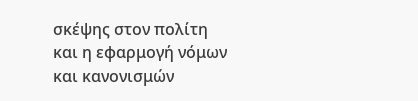σκέψης στον πολίτη και η εφαρμογή νόμων και κανονισμών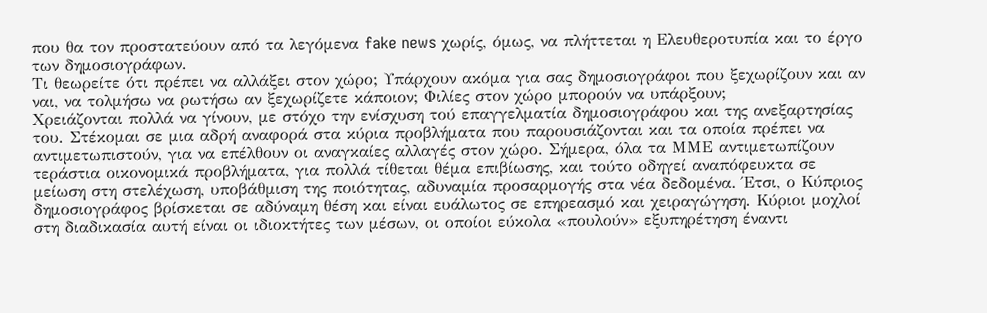που θα τον προστατεύουν από τα λεγόμενα fake news χωρίς, όμως, να πλήττεται η Ελευθεροτυπία και το έργο των δημοσιογράφων.
Τι θεωρείτε ότι πρέπει να αλλάξει στον χώρο; Υπάρχουν ακόμα για σας δημοσιογράφοι που ξεχωρίζουν και αν ναι, να τολμήσω να ρωτήσω αν ξεχωρίζετε κάποιον; Φιλίες στον χώρο μπορούν να υπάρξουν;
Χρειάζονται πολλά να γίνουν, με στόχο την ενίσχυση τού επαγγελματία δημοσιογράφου και της ανεξαρτησίας του. Στέκομαι σε μια αδρή αναφορά στα κύρια προβλήματα που παρουσιάζονται και τα οποία πρέπει να αντιμετωπιστούν, για να επέλθουν οι αναγκαίες αλλαγές στον χώρο. Σήμερα, όλα τα ΜΜΕ αντιμετωπίζουν τεράστια οικονομικά προβλήματα, για πολλά τίθεται θέμα επιβίωσης, και τούτο οδηγεί αναπόφευκτα σε μείωση στη στελέχωση, υποβάθμιση της ποιότητας, αδυναμία προσαρμογής στα νέα δεδομένα. Έτσι, ο Κύπριος δημοσιογράφος βρίσκεται σε αδύναμη θέση και είναι ευάλωτος σε επηρεασμό και χειραγώγηση. Κύριοι μοχλοί στη διαδικασία αυτή είναι οι ιδιοκτήτες των μέσων, οι οποίοι εύκολα «πουλούν» εξυπηρέτηση έναντι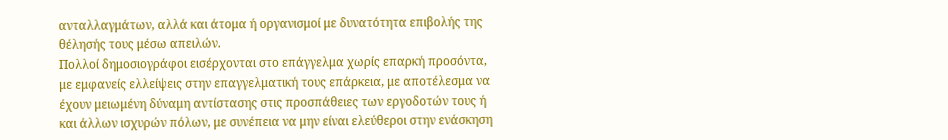ανταλλαγμάτων, αλλά και άτομα ή οργανισμοί με δυνατότητα επιβολής της θέλησής τους μέσω απειλών.
Πολλοί δημοσιογράφοι εισέρχονται στο επάγγελμα χωρίς επαρκή προσόντα, με εμφανείς ελλείψεις στην επαγγελματική τους επάρκεια, με αποτέλεσμα να έχουν μειωμένη δύναμη αντίστασης στις προσπάθειες των εργοδοτών τους ή και άλλων ισχυρών πόλων, με συνέπεια να μην είναι ελεύθεροι στην ενάσκηση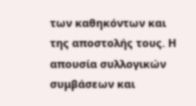των καθηκόντων και της αποστολής τους. Η απουσία συλλογικών συμβάσεων και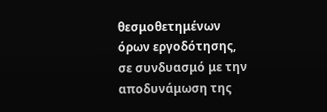θεσμοθετημένων όρων εργοδότησης, σε συνδυασμό με την αποδυνάμωση της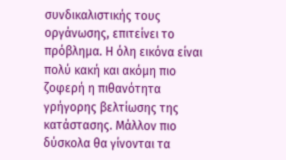συνδικαλιστικής τους οργάνωσης, επιτείνει το πρόβλημα. Η όλη εικόνα είναι πολύ κακή και ακόμη πιο ζοφερή η πιθανότητα γρήγορης βελτίωσης της κατάστασης. Μάλλον πιο δύσκολα θα γίνονται τα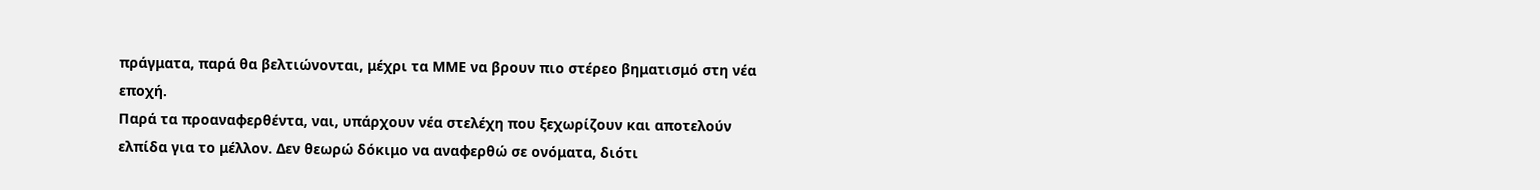πράγματα, παρά θα βελτιώνονται, μέχρι τα ΜΜΕ να βρουν πιο στέρεο βηματισμό στη νέα εποχή.
Παρά τα προαναφερθέντα, ναι, υπάρχουν νέα στελέχη που ξεχωρίζουν και αποτελούν ελπίδα για το μέλλον. Δεν θεωρώ δόκιμο να αναφερθώ σε ονόματα, διότι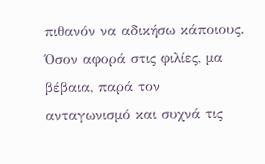πιθανόν να αδικήσω κάποιους. Όσον αφορά στις φιλίες, μα βέβαια, παρά τον ανταγωνισμό και συχνά τις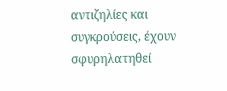αντιζηλίες και συγκρούσεις, έχουν σφυρηλατηθεί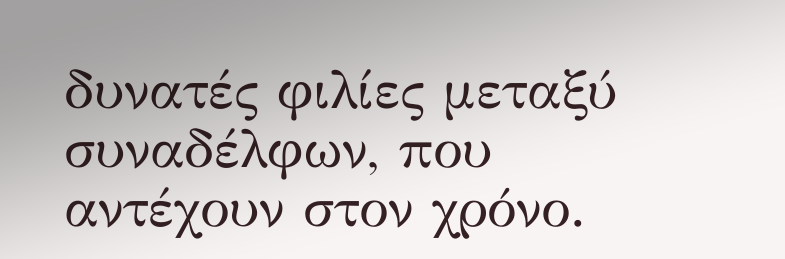δυνατές φιλίες μεταξύ συναδέλφων, που αντέχουν στον χρόνο.